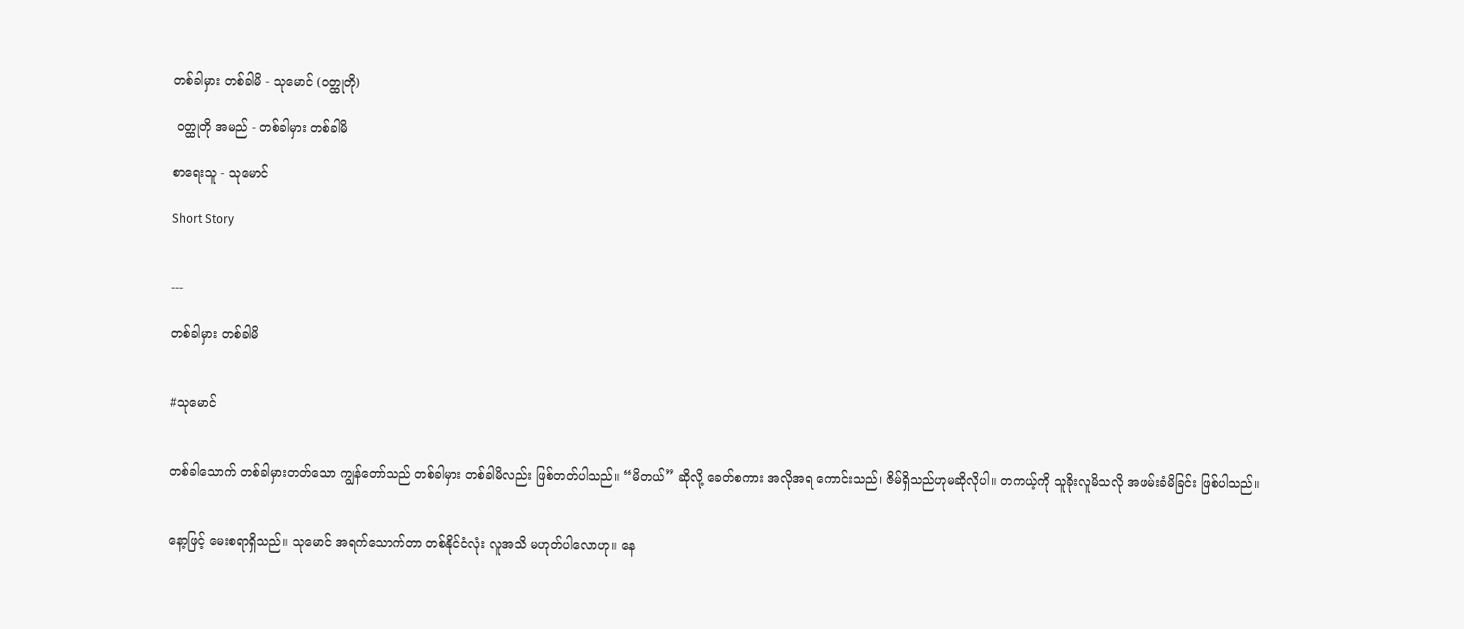တစ်ခါမှား တစ်ခါမိ - သုမောင် (ဝတ္ထုတို)

 ဝတ္ထုတို အမည် - တစ်ခါမှား တစ်ခါမိ

စာရေးသူ - သုမောင်

Short Story


---

တစ်ခါမှား တစ်ခါမိ


#သုမောင်


တစ်ခါသောက် တစ်ခါမှားတတ်သော ကျွန်တော်သည် တစ်ခါမှား တစ်ခါမိလည်း ဖြစ်တတ်ပါသည်။ “မိတယ်” ဆိုလို့ ခေတ်စကား အလိုအရ ကောင်းသည်၊ ဇိမ်ရှိသည်ဟုမဆိုလိုပါ။ တကယ့်ကို သူခိုးလူမိသလို အဖမ်းခံမိခြင်း ဖြစ်ပါသည်။


နော့ဖြင့် မေးစရာရှိသည်။ သုမောင် အရက်သောက်တာ တစ်နိုင်ငံလုံး လူအသိ မဟုတ်ပါလောဟု။ နေ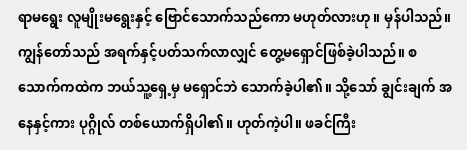ရာမရွေး လူမျိုးမရွေးနှင့် ဗြောင်သောက်သည်ကော မဟုတ်လားဟု။ မှန်ပါသည်။ ကျွန်တော်သည် အရက်နှင့်ပတ်သက်လာလျှင် တွေ့မရှောင်ဖြစ်ခဲ့ပါသည်။ စသောက်ကထဲက ဘယ်သူ့ရှေ့မှ မရှောင်ဘဲ သောက်ခဲ့ပါ၏။ သို့သော် ချွင်းချက် အနေနှင့်ကား ပုဂ္ဂိုလ် တစ်ယောက်ရှိပါ၏။ ဟုတ်ကဲ့ပါ။ ဖခင်ကြီး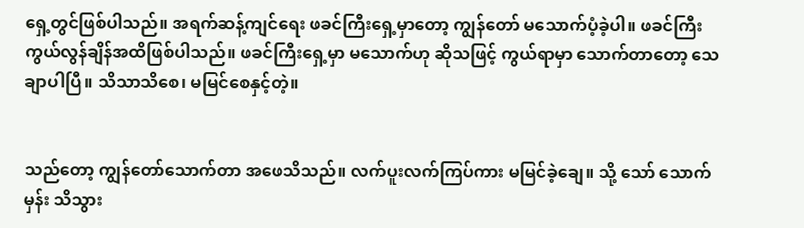ရှေ့တွင်ဖြစ်ပါသည်။ အရက်ဆန့်ကျင်ရေး ဖခင်ကြီးရှေ့မှာတော့ ကျွန်တော် မသောက်ပံ့ခဲ့ပါ။ ဖခင်ကြီး ကွယ်လွန်ချိန်အထိဖြစ်ပါသည်။ ဖခင်ကြီးရှေ့မှာ မသောက်ဟု ဆိုသဖြင့် ကွယ်ရာမှာ သောက်တာတော့ သေချာပါပြီ။ သိသာသိစေ၊ မမြင်စေနှင့်တဲ့။


သည်တော့ ကျွန်တော်သောက်တာ အဖေသိသည်။ လက်ပူးလက်ကြပ်ကား မမြင်ခဲ့ချေ။ သို့ သော် သောက်မှန်း သိသွား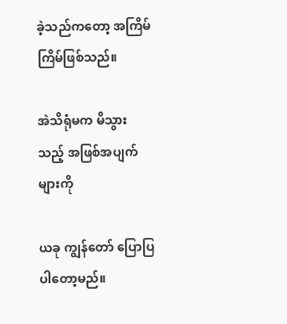ခဲ့သည်ကတော့ အကြိမ်ကြိမ်ဖြစ်သည်။

အဲသိရုံမက မိသွားသည့် အဖြစ်အပျက်များကို

ယခု ကျွန်တော် ပြောပြပါတော့မည်။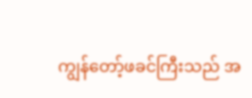ကျွန်တော့်ဖခင်ကြီးသည် အ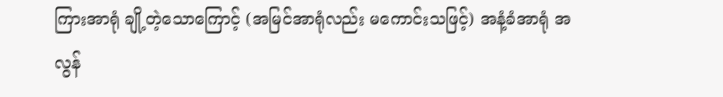ကြားအာရုံ ချို့တဲ့သောကြောင့် (အမြင်အာရုံလည်း မကောင်းသဖြင့်) အနံ့ခံအာရုံ အလွန်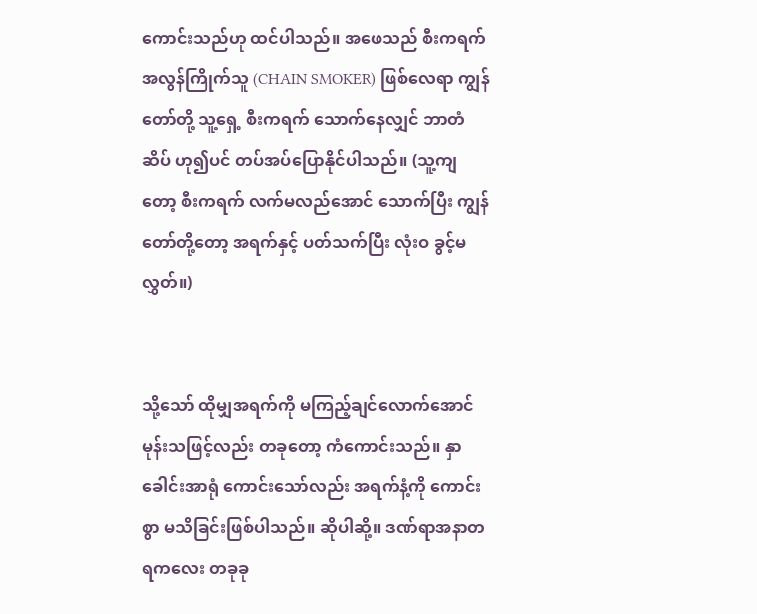ကောင်းသည်ဟု ထင်ပါသည်။ အဖေသည် စီးကရက်အလွန်ကြိုက်သူ (CHAIN SMOKER) ဖြစ်လေရာ ကျွန်တော်တို့ သူ့ရှေ့ စီးကရက် သောက်နေလျှင် ဘာတံဆိပ် ဟု၍ပင် တပ်အပ်ပြောနိုင်ပါသည်။ (သူ့ကျတော့ စီးကရက် လက်မလည်အောင် သောက်ပြီး ကျွန်တော်တို့တော့ အရက်နှင့် ပတ်သက်ပြီး လုံးဝ ခွင့်မလွှတ်။)


သို့သော် ထိုမျှအရက်ကို မကြည့်ချင်လောက်အောင် မုန်းသဖြင့်လည်း တခုတော့ ကံကောင်းသည်။ နှာခေါင်းအာရုံ ကောင်းသော်လည်း အရက်နံ့ကို ကောင်းစွာ မသိခြင်းဖြစ်ပါသည်။ ဆိုပါဆို့။ ဒဏ်ရာအနာတရကလေး တခုခု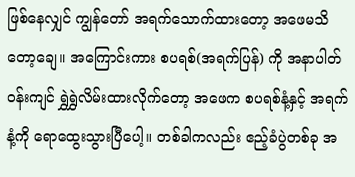ဖြစ်နေလျှင် ကျွန်တော် အရက်သောက်ထားတော့ အဖေမသိတော့ချေ။ အကြောင်းကား စပရစ်(အရက်ပြန်) ကို အနာပါတ်ဝန်းကျင် ရွှဲရွှဲလိမ်းထားလိုက်တော့ အဖေက စပရစ်နံ့နှင့် အရက်နံ့ကို ရောထွေးသွားပြီပေါ့။ တစ်ခါကလည်း ဧည့်ခံပွဲတစ်ခု အ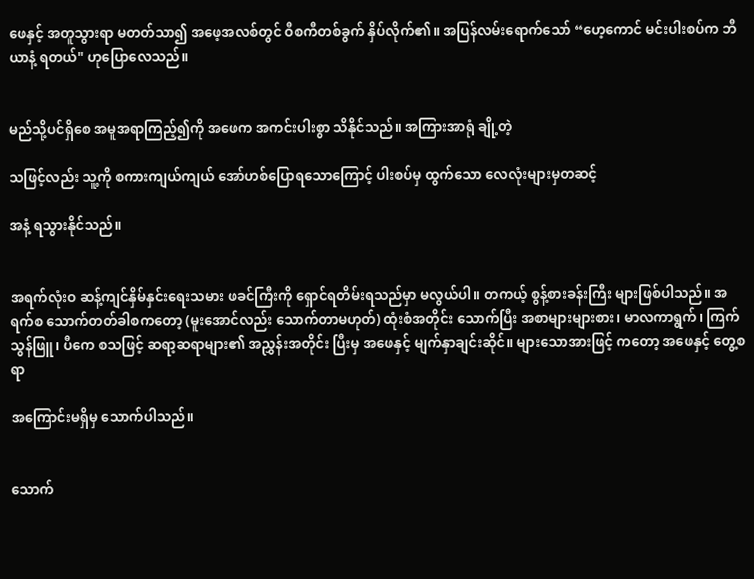ဖေနှင့် အတူသွားရာ မတတ်သာ၍ အဖေ့အလစ်တွင် ဝီစကီတစ်ခွက် နှိပ်လိုက်၏။ အပြန်လမ်းရောက်သော် “ဟေ့ကောင် မင်းပါးစပ်က ဘီယာနံ့ ရတယ်" ဟုပြောလေသည်။


မည်သို့ပင်ရှိစေ အမူအရာကြည့်၍ကို အဖေက အကင်းပါးစွာ သိနိုင်သည်။ အကြားအာရုံ ချို့တဲ့

သဖြင့်လည်း သူ့ကို စကားကျယ်ကျယ် အော်ဟစ်ပြောရသောကြောင့် ပါးစပ်မှ ထွက်သော လေလုံးများမှတဆင့်

အနံ့ ရသွားနိုင်သည်။


အရက်လုံးဝ ဆန့်ကျင်နှိမ်နှင်းရေးသမား ဖခင်ကြီးကို ရှောင်ရတိမ်းရသည်မှာ မလွယ်ပါ။ တကယ့် စွန့်စားခန်းကြီး များဖြစ်ပါသည်။ အရက်စ သောက်တတ်ခါစကတော့ (မူးအောင်လည်း သောက်တာမဟုတ်) ထုံးစံအတိုင်း သောက်ပြီး အစာများများစား၊ မာလကာရွက်၊ ကြက်သွန်ဖြူ၊ ပီကေ စသဖြင့် ဆရာ့ဆရာများ၏ အညွှန်းအတိုင်း ပြီးမှ အဖေနှင့် မျက်နှာချင်းဆိုင်။ များသောအားဖြင့် ကတော့ အဖေနှင့် တွေ့စရာ

အကြောင်းမရှိမှ သောက်ပါသည်။


သောက်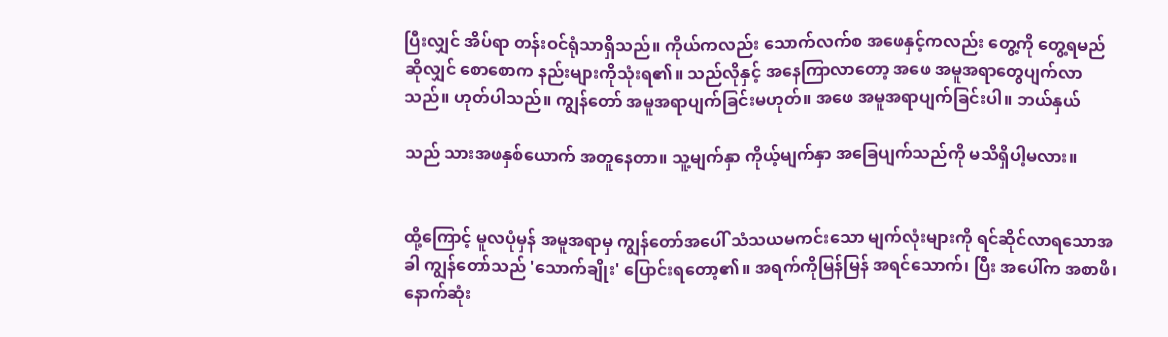ပြီးလျှင် အိပ်ရာ တန်းဝင်ရုံသာရှိသည်။ ကိုယ်ကလည်း သောက်လက်စ အဖေနှင့်ကလည်း တွေ့ကို တွေ့ရမည် ဆိုလျှင် စောစောက နည်းများကိုသုံးရ၏။ သည်လိုနှင့် အနေကြာလာတော့ အဖေ အမူအရာတွေပျက်လာသည်။ ဟုတ်ပါသည်။ ကျွန်တော် အမူအရာပျက်ခြင်းမဟုတ်။ အဖေ အမူအရာပျက်ခြင်းပါ။ ဘယ်နှယ်

သည် သားအဖနှစ်ယောက် အတူနေတာ။ သူ့မျက်နှာ ကိုယ့်မျက်နှာ အခြေပျက်သည်ကို မသိရှိပါ့မလား။


ထို့ကြောင့် မူလပုံမှန် အမူအရာမှ ကျွန်တော်အပေါ် သံသယမကင်းသော မျက်လုံးများကို ရင်ဆိုင်လာရသောအခါ ကျွန်တော်သည် 'သောက်ချိုး' ပြောင်းရတော့၏။ အရက်ကိုမြန်မြန် အရင်သောက်၊ ပြီး အပေါ်က အစာဖိ၊ နောက်ဆုံး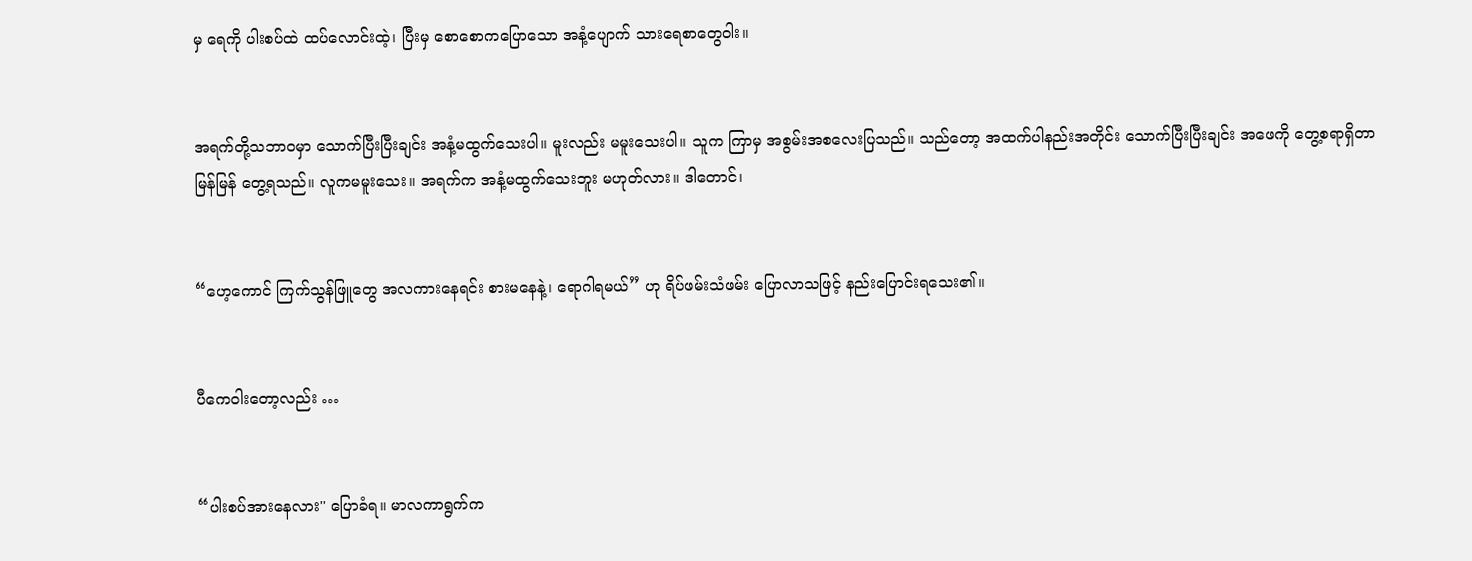မှ ရေကို ပါးစပ်ထဲ ထပ်လောင်းထဲ့၊ ပြီးမှ စောစောကပြောသော အနံ့ပျောက် သားရေစာတွေဝါး။


အရက်တို့သဘာဝမှာ သောက်ပြီးပြီးချင်း အနံ့မထွက်သေးပါ။ မူးလည်း မမူးသေးပါ။ သူက ကြာမှ အစွမ်းအစလေးပြသည်။ သည်တော့ အထက်ပါနည်းအတိုင်း သောက်ပြီးပြီးချင်း အဖေကို တွေ့စရာရှိတာ မြန်မြန် တွေ့ရသည်။ လူကမမူးသေး။ အရက်က အနံ့မထွက်သေးဘူး မဟုတ်လား။ ဒါတောင်၊


“ဟေ့ကောင် ကြက်သွန်ဖြူတွေ အလကားနေရင်း စားမနေနဲ့၊ ရောဂါရမယ်” ဟု ရိပ်ဖမ်းသံဖမ်း ပြောလာသဖြင့် နည်းပြောင်းရသေး၏။


ပီကေဝါးတော့လည်း …


“ပါးစပ်အားနေလား'' ပြောခံရ။ မာလကာရွက်က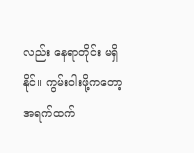လည်း နေရာတိုင်း မရှိနိုင်။ ကွမ်းဝါးဖို့ကတော့ အရက်ထက်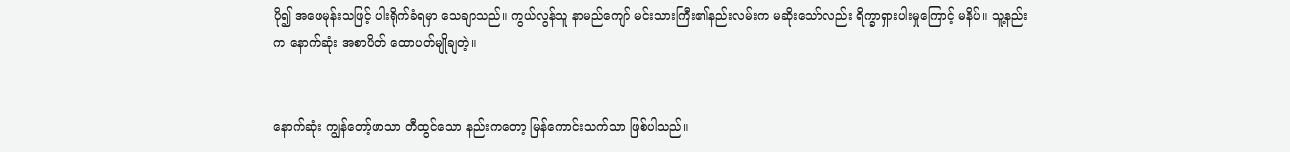ပို၍ အဖေမုန်းသဖြင့် ပါးရိုက်ခံရမှာ သေချာသည်။ ကွယ်လွန်သူ နာမည်ကျော် မင်းသားကြီး၏နည်းလမ်းက မဆိုးသော်လည်း ရိက္ခာရှားပါးမှုကြောင့် မနိပ်။ သူ့နည်းက နောက်ဆုံး အစာပိတ် ထောပတ်မျိုချတဲ့။


နောက်ဆုံး ကျွန်တော့်ဖာသာ တီထွင်သော နည်းကတော့ မြန်ကောင်းသက်သာ ဖြစ်ပါသည်။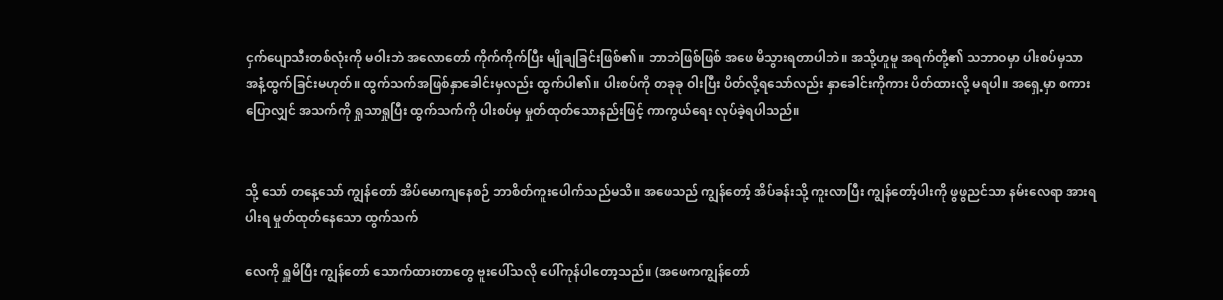ငှက်ပျောသီးတစ်လုံးကို မဝါးဘဲ အလောတော် ကိုက်ကိုက်ပြီး မျိုချခြင်းဖြစ်၏။ ဘာဘဲဖြစ်ဖြစ် အဖေ မိသွားရတာပါဘဲ။ အသို့ဟူမူ အရက်တို့၏ သဘာဝမှာ ပါးစပ်မှသာ အနံ့ထွက်ခြင်းမဟုတ်။ ထွက်သက်အဖြစ်နှာခေါင်းမှလည်း ထွက်ပါ၏။ ပါးစပ်ကို တခုခု ဝါးပြီး ပိတ်လို့ရသော်လည်း နှာခေါင်းကိုကား ပိတ်ထားလို့ မရပါ။ အရှေ့မှာ စကားပြောလျှင် အသက်ကို ရှုသာရှုပြီး ထွက်သက်ကို ပါးစပ်မှ မှုတ်ထုတ်သောနည်းဖြင့် ကာကွယ်ရေး လုပ်ခဲ့ရပါသည်။


သို့ သော် တနေ့သော် ကျွန်တော် အိပ်မောကျနေစဉ် ဘာစိတ်ကူးပေါက်သည်မသိ။ အဖေသည် ကျွန်တော့် အိပ်ခန်းသို့ ကူးလာပြီး ကျွန်တော့်ပါးကို ဖွဖွညင်သာ နမ်းလေရာ အားရပါးရ မှုတ်ထုတ်နေသော ထွက်သက်

လေကို ရှူမိပြီး ကျွန်တော် သောက်ထားတာတွေ ဗူးပေါ်သလို ပေါ်ကုန်ပါတော့သည်။ (အဖေကကျွန်တော်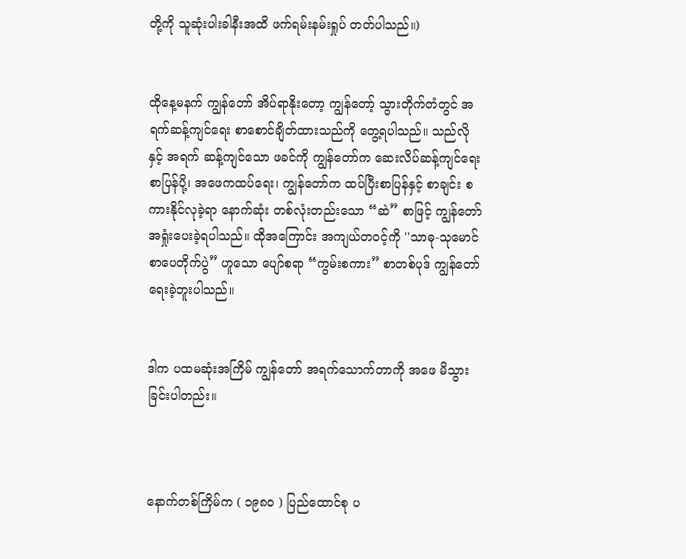တို့ကို သူဆုံးပါးခါနီးအထိ ဖက်ရမ်းနမ်းရှုပ် တတ်ပါသည်။)


ထိုနေ့မနက် ကျွန်တော် အိပ်ရာနိုးတော့ ကျွန်တော့် သွားတိုက်တံတွင် အရက်ဆန့်ကျင်ရေး စာစောင်ချိတ်ထားသည်ကို တွေ့ရပါသည်။ သည်လိုနှင့် အရက် ဆန့်ကျင်သော ဖခင်ကို ကျွန်တော်က ဆေးလိပ်ဆန့်ကျင်ရေး စာပြန်ပို့၊ အဖေကထပ်ရေး၊ ကျွန်တော်က ထပ်ပြီးစာပြန်နှင့် စာချင်း စကားနိုင်လုခဲ့ရာ နောက်ဆုံး တစ်လုံးတည်းသော “ဆဲ” စာဖြင့် ကျွန်တော် အရှုံးပေးခဲ့ရပါသည်။ ထိုအကြောင်း အကျယ်တဝင့်ကို ''သာဓု-သုမောင် စာပေတိုက်ပွဲ” ဟူသော ပျော်စရာ “ကွမ်းစကား” စာတစ်ပုဒ် ကျွန်တော်ရေးခဲ့ဘူးပါသည်။


ဒါက ပထမဆုံးအကြိမ် ကျွန်တော် အရက်သောက်တာကို အဖေ မိသွားခြင်းပါတည်း။



နောက်တစ်ကြိမ်က ( ၁၉၈၀ ) ပြည်ထောင်စု ပ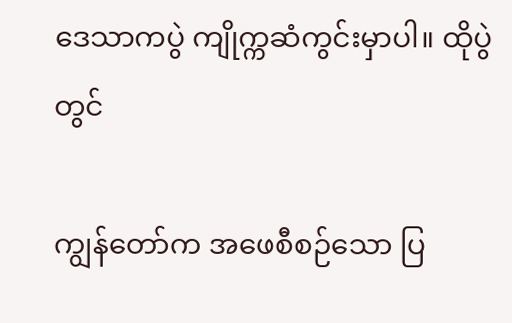ဒေသာကပွဲ ကျိုက္ကဆံကွင်းမှာပါ။ ထိုပွဲတွင်

ကျွန်တော်က အဖေစီစဉ်သော ပြ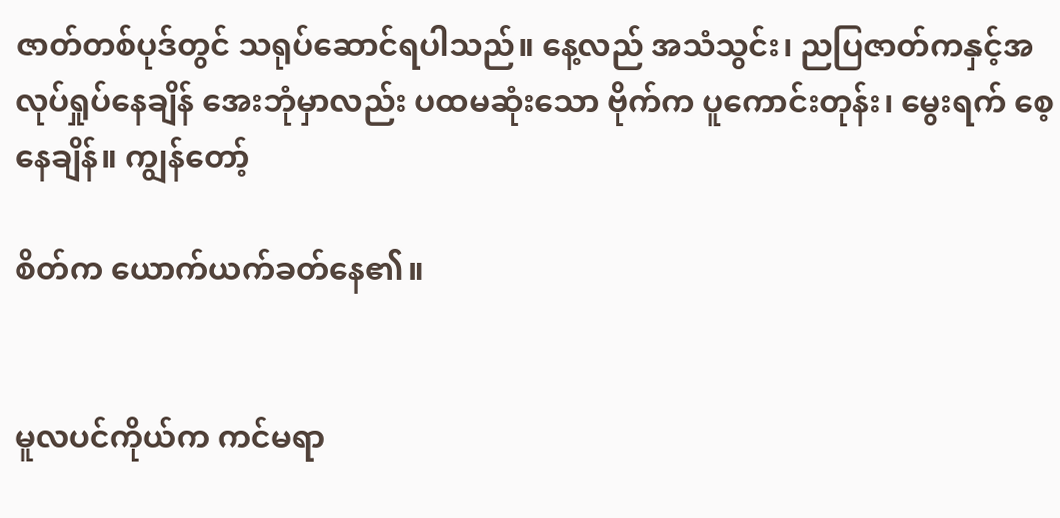ဇာတ်တစ်ပုဒ်တွင် သရုပ်ဆောင်ရပါသည်။ နေ့လည် အသံသွင်း၊ ညပြဇာတ်ကနှင့်အလုပ်ရှုပ်နေချိန် အေးဘုံမှာလည်း ပထမဆုံးသော ဗိုက်က ပူကောင်းတုန်း၊ မွေးရက် စေ့နေချိန်။ ကျွန်တော့်

စိတ်က ယောက်ယက်ခတ်နေ၏။


မူလပင်ကိုယ်က ကင်မရာ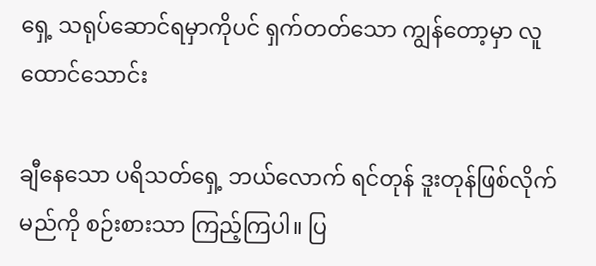ရှေ့ သရုပ်ဆောင်ရမှာကိုပင် ရှက်တတ်သော ကျွန်တော့မှာ လူထောင်သောင်း

ချီနေသော ပရိသတ်ရှေ့ ဘယ်လောက် ရင်တုန် ဒူးတုန်ဖြစ်လိုက်မည်ကို စဉ်းစားသာ ကြည့်ကြပါ။ ပြ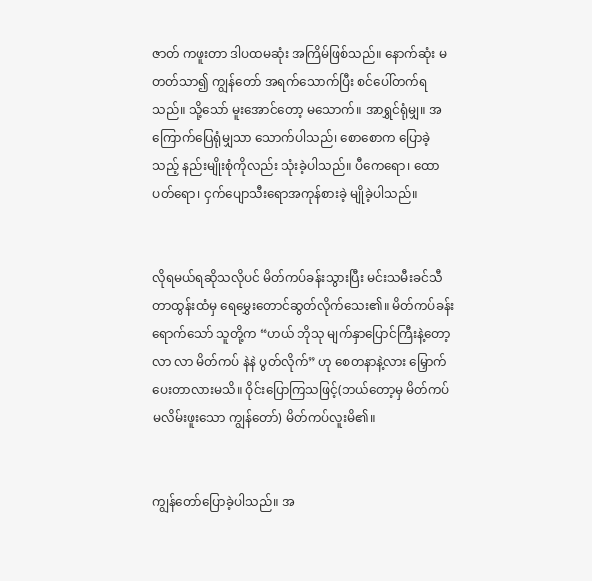ဇာတ် ကဖူးတာ ဒါပထမဆုံး အကြိမ်ဖြစ်သည်။ နောက်ဆုံး မတတ်သာ၍ ကျွန်တော် အရက်သောက်ပြီး စင်ပေါ်တက်ရသည်။ သို့သော် မူးအောင်တော့ မသောက်။ အာရွှင်ရုံမျှ။ အကြောက်ပြေရုံမျှသာ သောက်ပါသည်၊ စောစောက ပြောခဲ့သည့် နည်းမျိုးစုံကိုလည်း သုံးခဲ့ပါသည်။ ပီကေရော၊ ထောပတ်ရော၊ ငှက်ပျောသီးရောအကုန်စားခဲ့ မျိုခဲ့ပါသည်။


လိုရမယ်ရဆိုသလိုပင် မိတ်ကပ်ခန်းသွားပြီး မင်းသမီးခင်သီတာထွန်းထံမှ ရေမွှေးတောင်ဆွတ်လိုက်သေး၏။ မိတ်ကပ်ခန်း ရောက်သော် သူတို့က “ဟယ် ဘိုသု မျက်နှာပြောင်ကြီးနဲ့တော့ လာ လာ မိတ်ကပ် နဲနဲ ပွတ်လိုက်” ဟု စေတနာနဲ့လား မြှောက်ပေးတာလားမသိ။ ဝိုင်းပြောကြသဖြင့်(ဘယ်တော့မှ မိတ်ကပ်မလိမ်းဖူးသော ကျွန်တော်) မိတ်ကပ်လူးမိ၏။


ကျွန်တော်ပြောခဲ့ပါသည်။ အ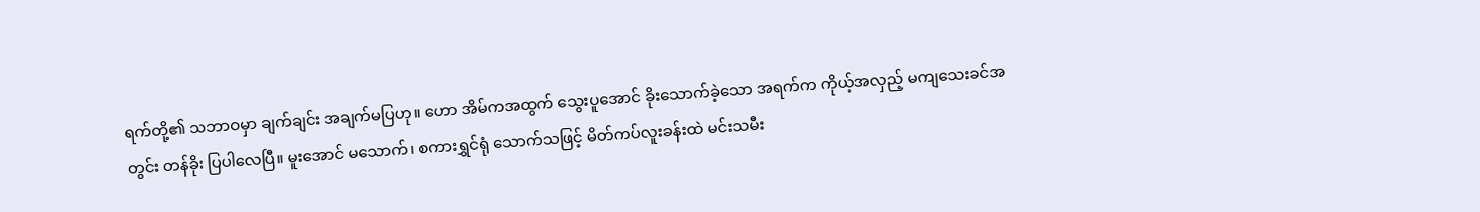ရက်တို့၏ သဘာဝမှာ ချက်ချင်း အချက်မပြဟု။ ဟော အိမ်ကအထွက် သွေးပူအောင် ခိုးသောက်ခဲ့သော အရက်က ကိုယ့်အလှည့် မကျသေးခင်အတွင်း တန်ခိုး ပြပါလေပြီ။ မူးအောင် မသောက်၊ စကားရွှင်ရုံ သောက်သဖြင့် မိတ်ကပ်လူးခန်းထဲ မင်းသမီး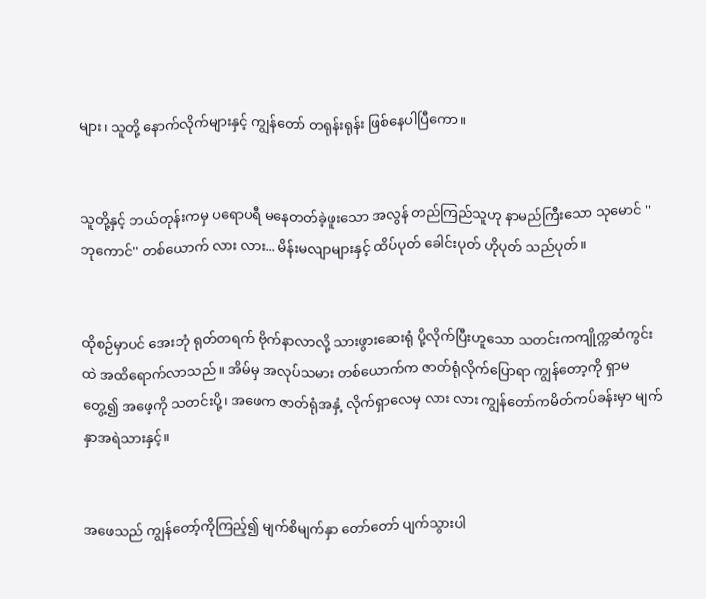များ၊ သူတို့ နောက်လိုက်များနှင့် ကျွန်တော် တရုန်းရုန်း ဖြစ်နေပါပြီကော။


သူတို့နှင့် ဘယ်တုန်းကမှ ပရောပရီ မနေတတ်ခဲ့ဖူးသော အလွန် တည်ကြည်သူဟု နာမည်ကြီးသော သုမောင် ''ဘုကောင်'' တစ်ယောက် လား လား... မိန်းမလျာများနှင့် ထိပ်ပုတ် ခေါင်းပုတ် ဟိုပုတ် သည်ပုတ်။


ထိုစဉ်မှာပင် အေးဘုံ ရုတ်တရက် ဗိုက်နာလာလို့ သားဖွားဆေးရုံ ပို့လိုက်ပြီးဟူသော သတင်းကကျိုက္ကဆံကွင်းထဲ အထိရောက်လာသည်။ အိမ်မှ အလုပ်သမား တစ်ယောက်က ဇာတ်ရုံလိုက်ပြောရာ ကျွန်တော့ကို ရှာမတွေ့၍ အဖေ့ကို သတင်းပို့၊ အဖေက ဇာတ်ရုံအနှံ့ လိုက်ရှာလေမှ လား လား ကျွန်တော်ကမိတ်ကပ်ခန်းမှာ မျက်နှာအရဲသားနှင့်။


အဖေသည် ကျွန်တော့်ကိုကြည့်၍ မျက်စိမျက်နှာ တော်တော် ပျက်သွားပါ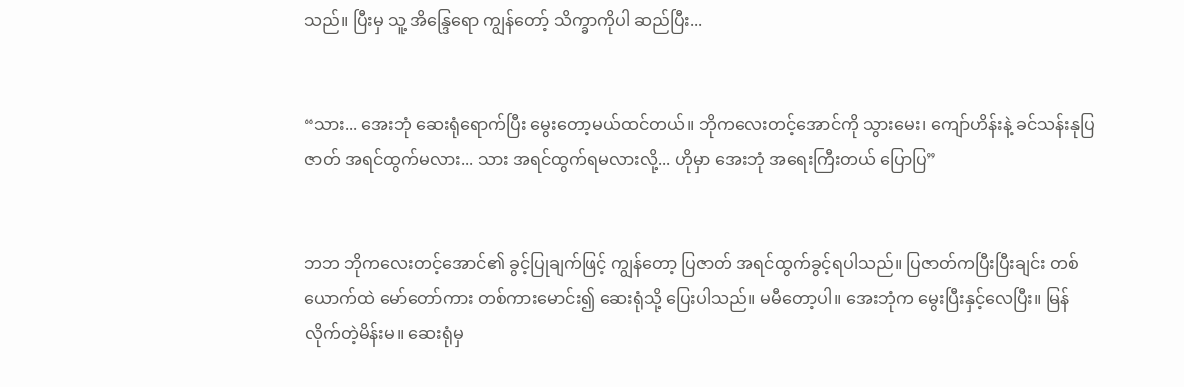သည်။ ပြီးမှ သူ့ အိန္ဒြေရော ကျွန်တော့် သိက္ခာကိုပါ ဆည်ပြီး...


“သား... အေးဘုံ ဆေးရုံရောက်ပြီး မွေးတော့မယ်ထင်တယ်။ ဘိုကလေးတင့်အောင်ကို သွားမေး၊ ကျော်ဟိန်းနဲ့ ခင်သန်းနုပြဇာတ် အရင်ထွက်မလား... သား အရင်ထွက်ရမလားလို့... ဟိုမှာ အေးဘုံ အရေးကြီးတယ် ပြောပြ”


ဘဘ ဘိုကလေးတင့်အောင်၏ ခွင့်ပြုချက်ဖြင့် ကျွန်တော့ ပြဇာတ် အရင်ထွက်ခွင့်ရပါသည်။ ပြဇာတ်ကပြီးပြီးချင်း တစ်ယောက်ထဲ မော်တော်ကား တစ်ကားမောင်း၍ ဆေးရုံသို့ ပြေးပါသည်။ မမီတော့ပါ။ အေးဘုံက မွေးပြီးနှင့်လေပြီး။ မြန်လိုက်တဲ့မိန်းမ။ ဆေးရုံမှ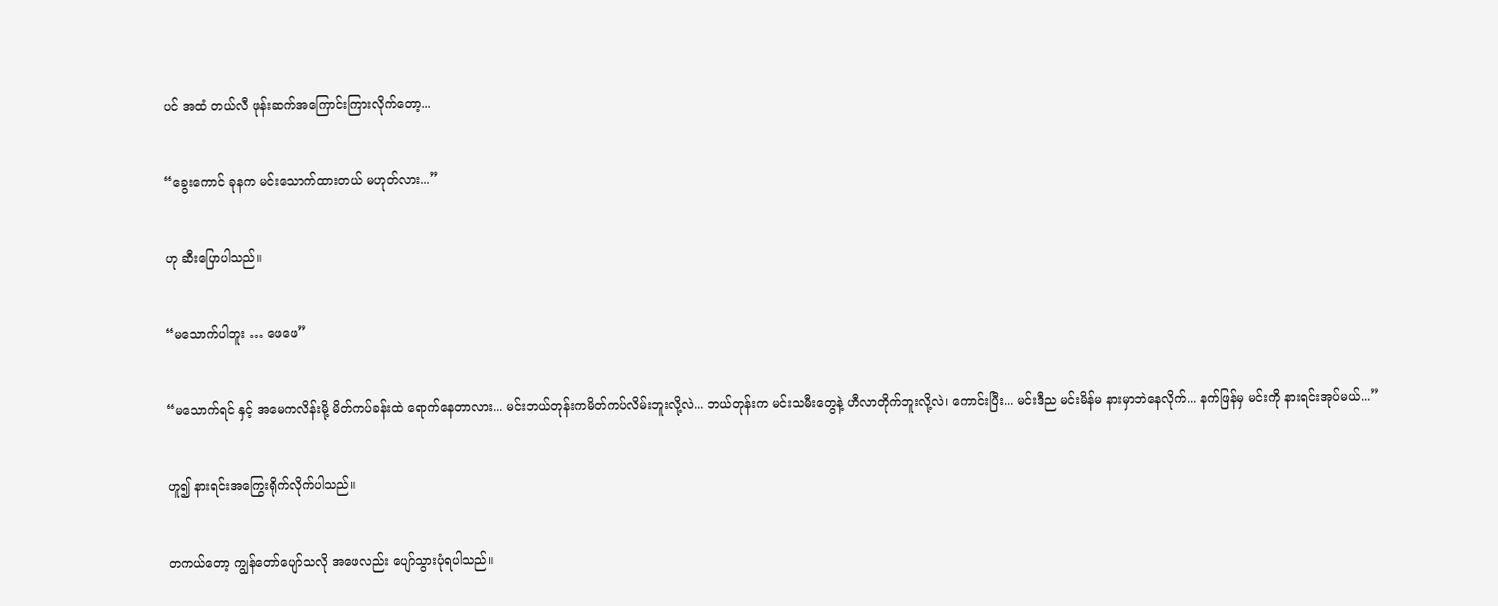ပင် အထံ တယ်လီ ဖုန်းဆက်အကြောင်းကြားလိုက်တော့...


“ခွေးကောင် ခုနက မင်းသောက်ထားတယ် မဟုတ်လား...”


ဟု ဆီးပြောပါသည်။


“မသောက်ပါဘူး … ဖေဖေ”


“မသောက်ရင် နှင့် အမေကလိန်းမို့ မိတ်ကပ်ခန်းထဲ ရောက်နေတာလား... မင်းဘယ်တုန်းကမိတ်ကပ်လိမ်းဘူးလို့လဲ... ဘယ်တုန်းက မင်းသမီးတွေနဲ့ ဟီလာတိုက်ဘူးလို့လဲ၊ ကောင်းပြီး... မင်းဒီည မင်းမိန်မ နားမှာဘဲနေလိုက်... နက်ဖြန်မှ မင်းကို နားရင်းအုပ်မယ်...”


ဟူ၍ နားရင်းအကြွေးရိုက်လိုက်ပါသည်။


တကယ်တော့ ကျွန်တော်ပျော်သလို အဖေလည်း ပျော်သွားပုံရပါသည်။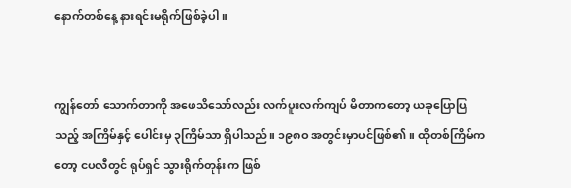နောက်တစ်နေ့ နားရင်းမရိုက်ဖြစ်ခဲ့ပါ။


ကျွန်တော် သောက်တာကို အဖေသိသော်လည်း လက်ပူးလက်ကျပ် မိတာကတော့ ယခုပြောပြသည့် အကြိမ်နှင့် ပေါင်းမှ ၃ကြိမ်သာ ရှိပါသည်။ ၁၉၈ဝ အတွင်းမှာပင်ဖြစ်၏။ ထိုတစ်ကြိမ်ကတော့ ငပလီတွင် ရုပ်ရှင် သွားရိုက်တုန်းက ဖြစ်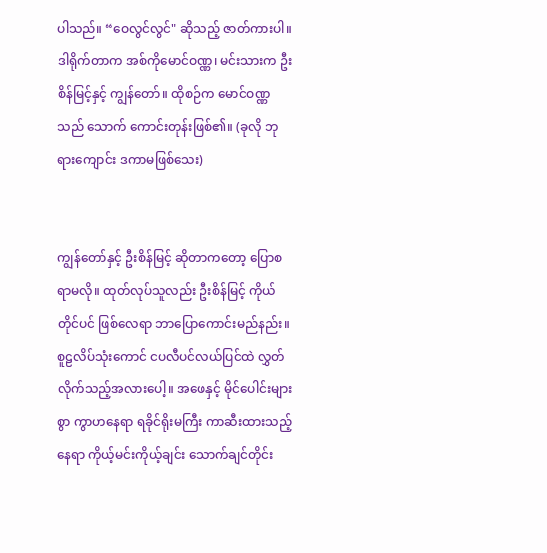ပါသည်။ “ဝေလွင်လွင်" ဆိုသည့် ဇာတ်ကားပါ။ ဒါရိုက်တာက အစ်ကိုမောင်ဝဏ္ဏ၊ မင်းသားက ဦးစိန်မြင့်နှင့် ကျွန်တော်။ ထိုစဉ်က မောင်ဝဏ္ဏသည် သောက် ကောင်းတုန်းဖြစ်၏။ (ခုလို ဘုရားကျောင်း ဒကာမဖြစ်သေး)


ကျွန်တော်နှင့် ဦးစိန်မြင့် ဆိုတာကတော့ ပြောစရာမလို။ ထုတ်လုပ်သူလည်း ဦးစိန်မြင့် ကိုယ်တိုင်ပင် ဖြစ်လေရာ ဘာပြောကောင်းမည်နည်း။ စူဠလိပ်သုံးကောင် ငပလီပင်လယ်ပြင်ထဲ လွှတ်လိုက်သည့်အလားပေါ့။ အဖေနှင့် မိုင်ပေါင်းများစွာ ကွာဟနေရာ ရခိုင်ရိုးမကြီး ကာဆီးထားသည့်နေရာ ကိုယ့်မင်းကိုယ့်ချင်း သောက်ချင်တိုင်း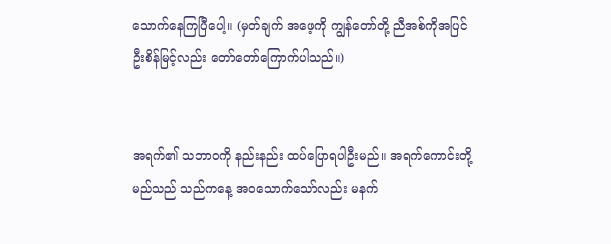သောက်နေကြပြီပေါ့။ (မှတ်ချက် အဖေ့ကို ကျွန်တော်တို့ ညီအစ်ကိုအပြင် ဦးစိန်မြင့်လည်း တော်တော်ကြောက်ပါသည်။)


အရက်၏ သဘာဝကို နည်းနည်း ထပ်ပြောရပါဦးမည်။ အရက်ကောင်းတို့မည်သည် သည်ကနေ့ အဝသောက်သော်လည်း မနက်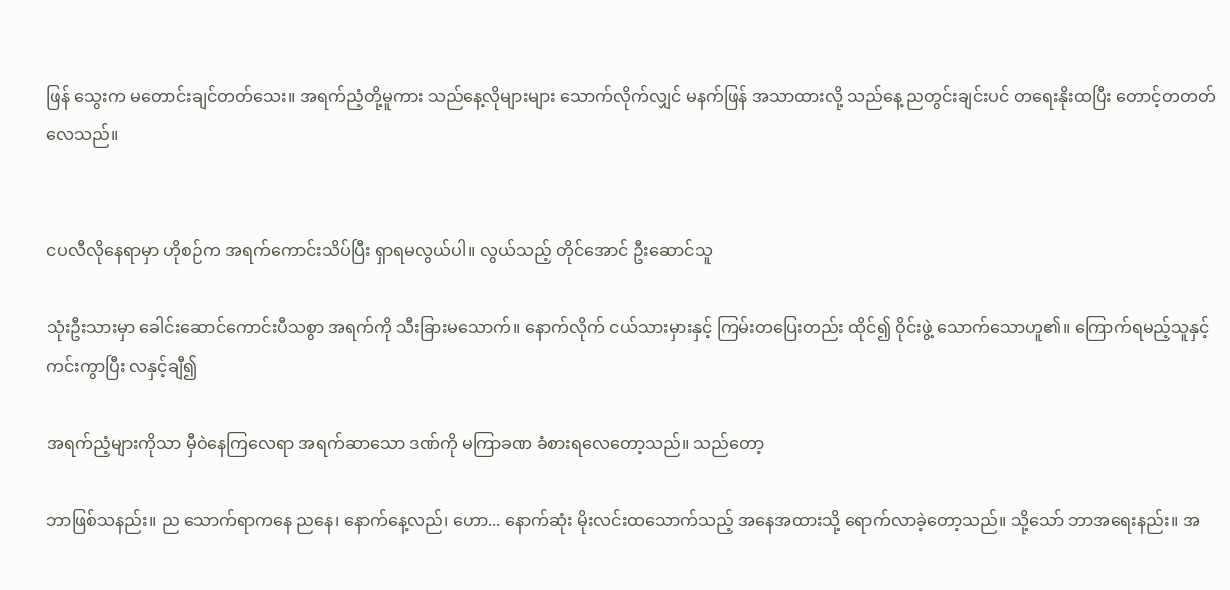ဖြန် သွေးက မတောင်းချင်တတ်သေး။ အရက်ညံ့တို့မူကား သည်နေ့လိုများများ သောက်လိုက်လျှင် မနက်ဖြန် အသာထားလို့ သည်နေ့ ညတွင်းချင်းပင် တရေးနိုးထပြီး တောင့်တတတ်လေသည်။


ငပလီလိုနေရာမှာ ဟိုစဉ်က အရက်ကောင်းသိပ်ပြီး ရှာရမလွယ်ပါ။ လွယ်သည့် တိုင်အောင် ဦးဆောင်သူ

သုံးဦးသားမှာ ခေါင်းဆောင်ကောင်းပီသစွာ အရက်ကို သီးခြားမသောက်။ နောက်လိုက် ငယ်သားမှားနှင့် ကြမ်းတပြေးတည်း ထိုင်၍ ဝိုင်းဖွဲ့ သောက်သောဟူ၏။ ကြောက်ရမည့်သူနှင့် ကင်းကွာပြီး လနှင့်ချီ၍

အရက်ညံ့များကိုသာ မှီဝဲနေကြလေရာ အရက်ဆာသော ဒဏ်ကို မကြာခဏ ခံစားရလေတော့သည်။ သည်တော့

ဘာဖြစ်သနည်း။ ည သောက်ရာကနေ ညနေ၊ နောက်နေ့လည်၊ ဟော... နောက်ဆုံး မိုးလင်းထသောက်သည့် အနေအထားသို့ ရောက်လာခဲ့တော့သည်။ သို့သော် ဘာအရေးနည်း။ အ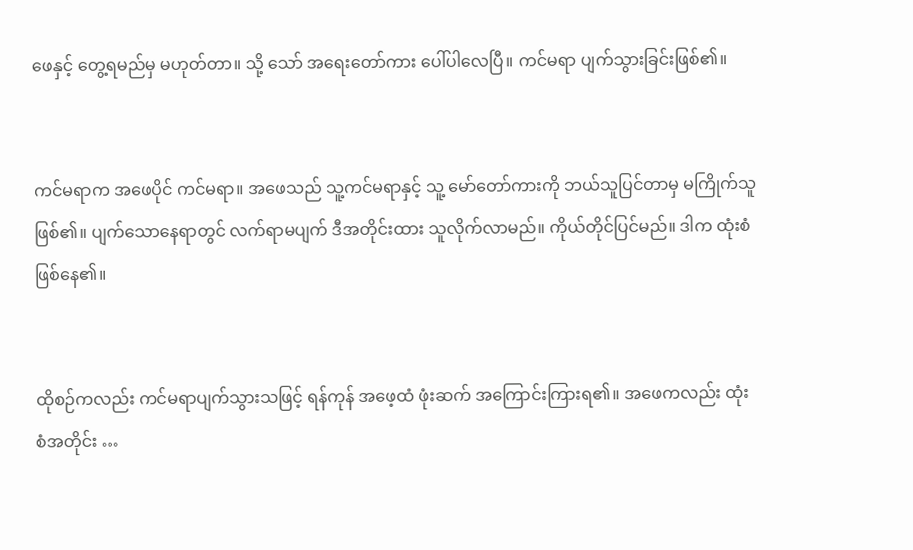ဖေနှင့် တွေ့ရမည်မှ မဟုတ်တာ။ သို့ သော် အရေးတော်ကား ပေါ်ပါလေပြီ။ ကင်မရာ ပျက်သွားခြင်းဖြစ်၏။


ကင်မရာက အဖေပိုင် ကင်မရာ။ အဖေသည် သူ့ကင်မရာနှင့် သူ့ မော်တော်ကားကို ဘယ်သူပြင်တာမှ မကြိုက်သူ ဖြစ်၏။ ပျက်သောနေရာတွင် လက်ရာမပျက် ဒီအတိုင်းထား သူလိုက်လာမည်။ ကိုယ်တိုင်ပြင်မည်။ ဒါက ထုံးစံဖြစ်နေ၏။


ထိုစဉ်ကလည်း ကင်မရာပျက်သွားသဖြင့် ရန်ကုန် အဖေ့ထံ ဖုံးဆက် အကြောင်းကြားရ၏။ အဖေကလည်း ထုံးစံအတိုင်း …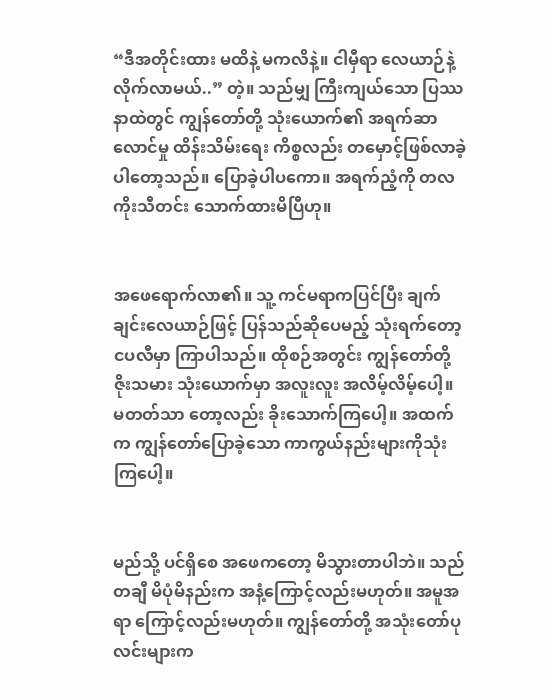“ဒီအတိုင်းထား မထိနဲ့ မကလိနဲ့။ ငါမှီရာ လေယာဉ်နဲ့ လိုက်လာမယ်..” တဲ့။ သည်မျှ ကြီးကျယ်သော ပြဿနာထဲတွင် ကျွန်တော်တို့ သုံးယောက်၏ အရက်ဆာလောင်မှု ထိန်းသိမ်းရေး ကိစ္စလည်း တမှောင့်ဖြစ်လာခဲ့ ပါတော့သည်။ ပြောခဲ့ပါပကော။ အရက်ညံ့ကို တလကိုးသီတင်း သောက်ထားမိပြီဟု။


အဖေရောက်လာ၏။ သူ့ ကင်မရာကပြင်ပြီး ချက်ချင်းလေယာဉ်ဖြင့် ပြန်သည်ဆိုပေမည့် သုံးရက်တော့ ငပလီမှာ ကြာပါသည်။ ထိုစဉ်အတွင်း ကျွန်တော်တို့ ဇိုးသမား သုံးယောက်မှာ အလူးလူး အလိမ့်လိမ့်ပေါ့။ မတတ်သာ တော့လည်း ခိုးသောက်ကြပေါ့။ အထက်က ကျွန်တော်ပြောခဲ့သော ကာကွယ်နည်းများကိုသုံးကြပေါ့။


မည်သို့ ပင်ရှိစေ အဖေကတော့ မိသွားတာပါဘဲ။ သည်တချီ မိပုံမိနည်းက အနံ့ကြောင့်လည်းမဟုတ်။ အမူအရာ ကြောင့်လည်းမဟုတ်။ ကျွန်တော်တို့ အသုံးတော်ပုလင်းများက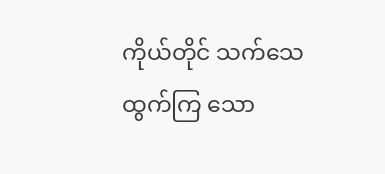ကိုယ်တိုင် သက်သေထွက်ကြ သော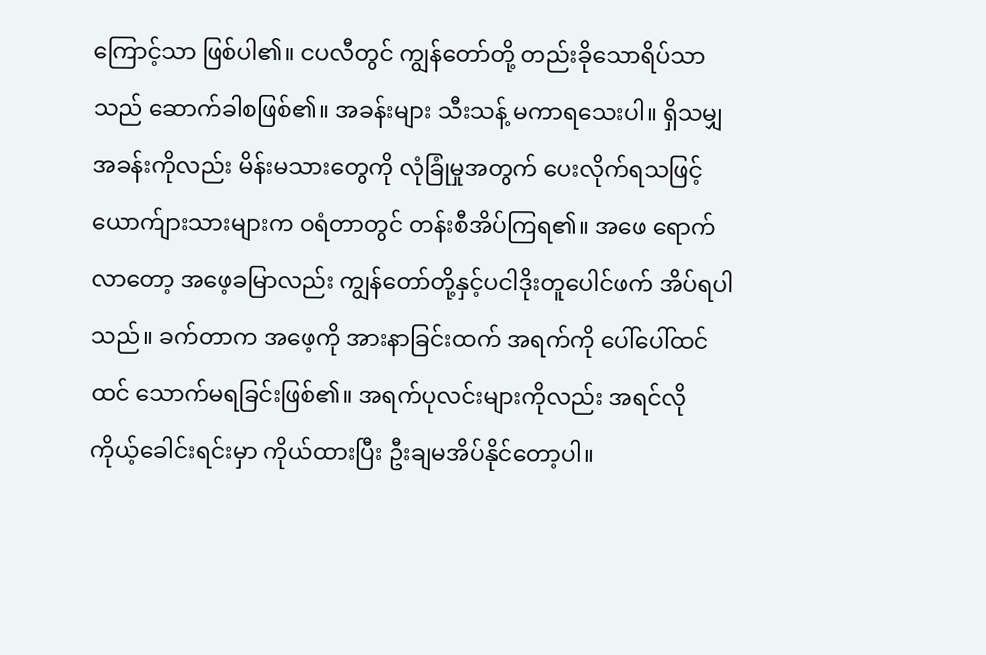ကြောင့်သာ ဖြစ်ပါ၏။ ငပလီတွင် ကျွန်တော်တို့ တည်းခိုသောရိပ်သာသည် ဆောက်ခါစဖြစ်၏။ အခန်းများ သီးသန့် မကာရသေးပါ။ ရှိသမျှ အခန်းကိုလည်း မိန်းမသားတွေကို လုံခြုံမှုအတွက် ပေးလိုက်ရသဖြင့် ယောက်ျားသားများက ဝရံတာတွင် တန်းစီအိပ်ကြရ၏။ အဖေ ရောက်လာတော့ အဖေ့ခမြာလည်း ကျွန်တော်တို့နှင့်ပငါဒိုးတူပေါင်ဖက် အိပ်ရပါသည်။ ခက်တာက အဖေ့ကို အားနာခြင်းထက် အရက်ကို ပေါ်ပေါ်ထင်ထင် သောက်မရခြင်းဖြစ်၏။ အရက်ပုလင်းများကိုလည်း အရင်လို ကိုယ့်ခေါင်းရင်းမှာ ကိုယ်ထားပြီး ဦးချမအိပ်နိုင်တော့ပါ။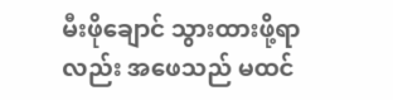မီးဖိုချောင် သွားထားဖို့ရာလည်း အဖေသည် မထင်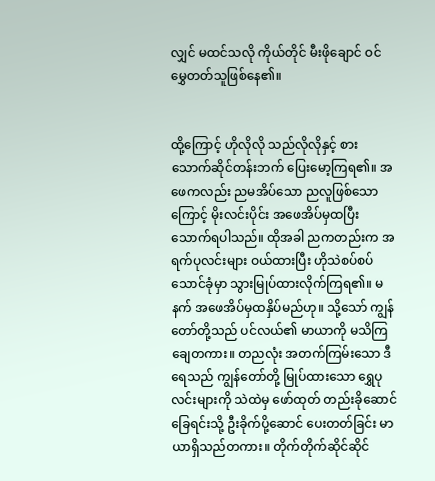လျှင် မထင်သလို ကိုယ်တိုင် မီးဖိုချောင် ဝင်မွှေတတ်သူဖြစ်နေ၏။


ထို့ကြောင့် ဟိုလိုလို သည်လိုလိုနှင့် စားသောက်ဆိုင်တန်းဘက် ပြေးမော့ကြရ၏။ အဖေကလည်း ညမအိပ်သော ညလူဖြစ်သောကြောင့် မိုးလင်းပိုင်း အဖေအိပ်မှထပြီး သောက်ရပါသည်။ ထိုအခါ ညကတည်းက အရက်ပုလင်းများ ဝယ်ထားပြီး ဟိုသဲစပ်စပ်သောင်ခုံမှာ သွားမြုပ်ထားလိုက်ကြရ၏။ မနက် အဖေအိပ်မှထနှိပ်မည်ဟု။ သို့သော် ကျွန်တော်တို့သည် ပင်လယ်၏ မာယာကို မသိကြချေတကား။ တညလုံး အတက်ကြမ်းသော ဒီရေသည် ကျွန်တော်တို့ မြုပ်ထားသော ရွှေပုလင်းများကို သဲထဲမှ ဖော်ထုတ် တည်းခိုဆောင် ခြေရင်းသို့ ဦးခိုက်ပို့ဆောင် ပေးတတ်ခြင်း မာယာရှိသည်တကား။ တိုက်တိုက်ဆိုင်ဆိုင်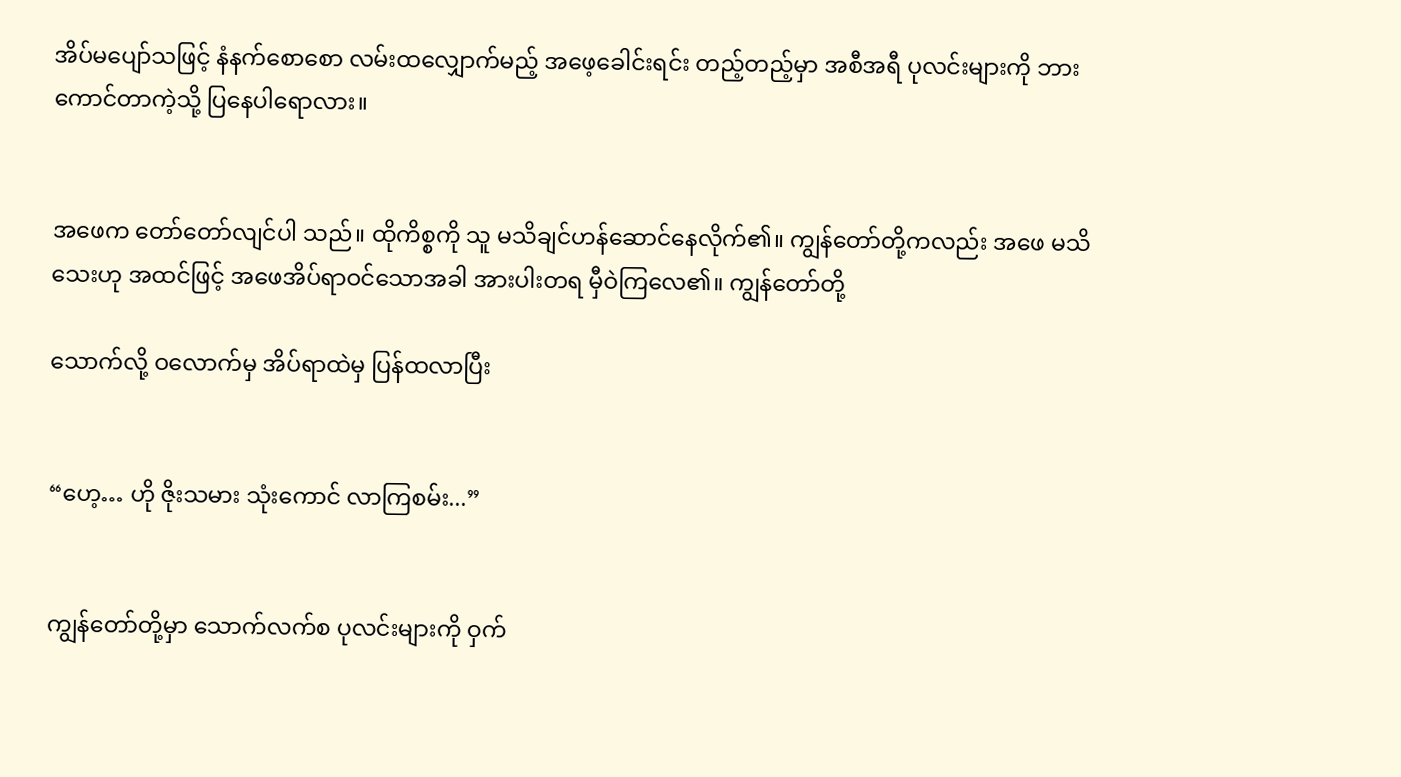အိပ်မပျော်သဖြင့် နံနက်စောစော လမ်းထလျှောက်မည့် အဖေ့ခေါင်းရင်း တည့်တည့်မှာ အစီအရီ ပုလင်းများကို ဘားကောင်တာကဲ့သို့ ပြနေပါရောလား။


အဖေက တော်တော်လျင်ပါ သည်။ ထိုကိစ္စကို သူ မသိချင်ဟန်ဆောင်နေလိုက်၏။ ကျွန်တော်တို့ကလည်း အဖေ မသိသေးဟု အထင်ဖြင့် အဖေအိပ်ရာဝင်သောအခါ အားပါးတရ မှီဝဲကြလေ၏။ ကျွန်တော်တို့

သောက်လို့ ဝလောက်မှ အိပ်ရာထဲမှ ပြန်ထလာပြီး


“ဟေ့… ဟို ဇိုးသမား သုံးကောင် လာကြစမ်း...”


ကျွန်တော်တို့မှာ သောက်လက်စ ပုလင်းများကို ဝှက်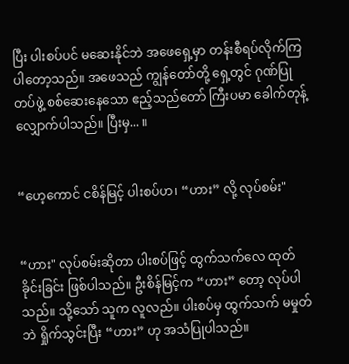ပြီး ပါးစပ်ပင် မဆေးနိုင်ဘဲ အဖေရှေ့မှာ တန်းစီရပ်လိုက်ကြ ပါတော့သည်။ အဖေသည် ကျွန်တော်တို့ ရှေ့တွင် ဂုဏ်ပြုတပ်ဖွဲ့ စစ်ဆေးနေသော ဧည့်သည်တော် ကြီးပမာ ခေါက်တုန့် လျှောက်ပါသည်။ ပြီးမှ... ။


“ဟေ့ကောင် ငစိန်မြင့် ပါးစပ်ဟ၊ “ဟား” လို့ လုပ်စမ်း"


“ဟား" လုပ်စမ်းဆိုတာ ပါးစပ်ဖြင့် ထွက်သက်လေ ထုတ်ခိုင်းခြင်း ဖြစ်ပါသည်။ ဦးစိန်မြင့်က “ဟား” တော့ လုပ်ပါသည်။ သို့သော် သူက လူလည်။ ပါးစပ်မှ ထွက်သက် မမှုတ်ဘဲ ရှိုက်သွင်းပြီး “ဟား” ဟု အသံပြုပါသည်။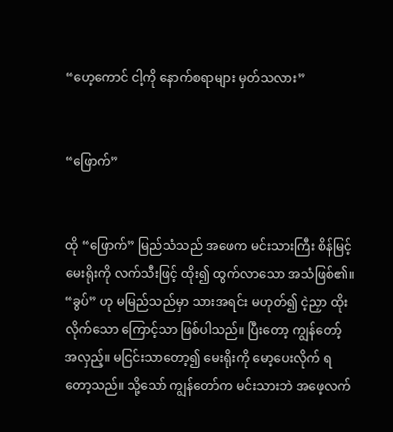“ဟေ့ကောင် ငါ့ကို နောက်စရာများ မှတ်သလား”


“ဖြောက်”


ထို “ဖြောက်” မြည်သံသည် အဖေက မင်းသားကြီး စိန်မြင့် မေးရိုးကို လက်သီးဖြင့် ထိုး၍ ထွက်လာသော အသံဖြစ်၏။ “ခွပ်” ဟု မမြည်သည်မှာ သားအရင်း မဟုတ်၍ ငဲ့ညှာ ထိုးလိုက်သော ကြောင့်သာ ဖြစ်ပါသည်။ ပြီးတော့ ကျွန်တော့် အလှည့်။ မငြင်းသာတော့၍ မေးရိုးကို မော့ပေးလိုက် ရတော့သည်။ သို့သော် ကျွန်တော်က မင်းသားဘဲ အဖေ့လက်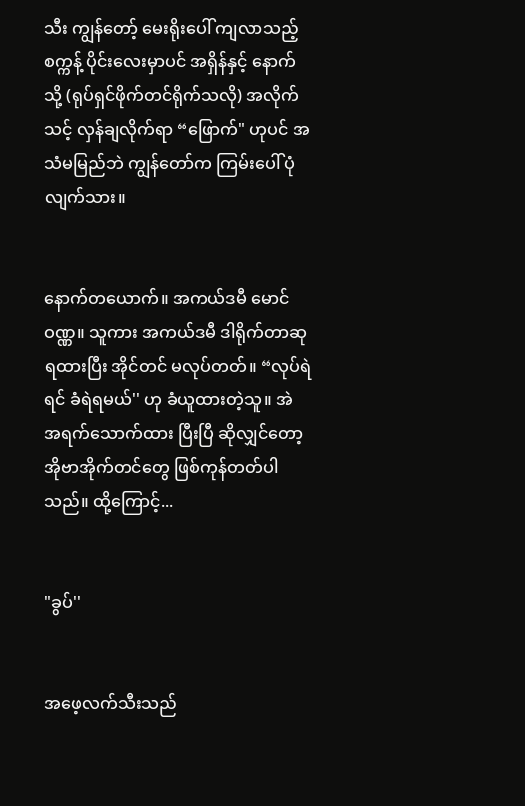သီး ကျွန်တော့် မေးရိုးပေါ် ကျလာသည့် စက္ကန့် ပိုင်းလေးမှာပင် အရှိန်နှင့် နောက်သို့ (ရုပ်ရှင်ဖိုက်တင်ရိုက်သလို) အလိုက်သင့် လှန်ချလိုက်ရာ “ဖြောက်" ဟုပင် အသံမမြည်ဘဲ ကျွန်တော်က ကြမ်းပေါ် ပုံလျက်သား။


နောက်တယောက်။ အကယ်ဒမီ မောင်ဝဏ္ဏ။ သူကား အကယ်ဒမီ ဒါရိုက်တာဆု ရထားပြီး အိုင်တင် မလုပ်တတ်။ “လုပ်ရဲရင် ခံရဲရမယ်'' ဟု ခံယူထားတဲ့သူ။ အဲ အရက်သောက်ထား ပြီးပြီ ဆိုလျှင်တော့ အိုဗာအိုက်တင်တွေ ဖြစ်ကုန်တတ်ပါသည်။ ထို့ကြောင့်...


"ခွပ်''


အဖေ့လက်သီးသည်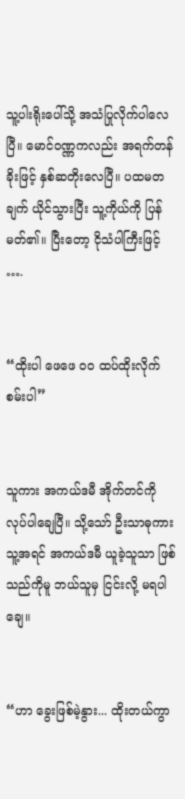သူ့ပါးရိုးပေါ်သို့ အသံပြုလိုက်ပါလေပြီ။ မောင်ဝဏ္ဏကလည်း အရက်တန်ခိုးဖြင့် နှစ်ဆတိုးလေပြီ။ ပထမတချက် ယိုင်သွားပြီး သူ့ကိုယ်ကို ပြန်မတ်၏။ ပြီးတော့ ငိုသံပါကြီးဖြင့် ….


“ထိုးပါ ဖေဖေ ၀၀ ထပ်ထိုးလိုက်စမ်းပါ”


သူကား အကယ်ဒမီ အိုက်တင်ကို လုပ်ပါချေပြီ။ သို့သော် ဦးသာဓုကား သူ့အရင် အကယ်ဒမီ ယူခဲ့သူသာ ဖြစ်သည်ကိုမူ ဘယ်သူမှ ငြင်းလို့ မရပါချေ။


“ဟာ ခွေးဖြစ်မဲ့နွား... ထိုးတယ်ကွာ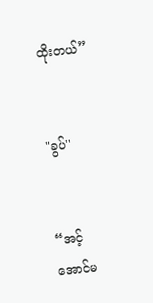ထိုးတယ်”


"ခွပ်''


“အင့် အောင်မ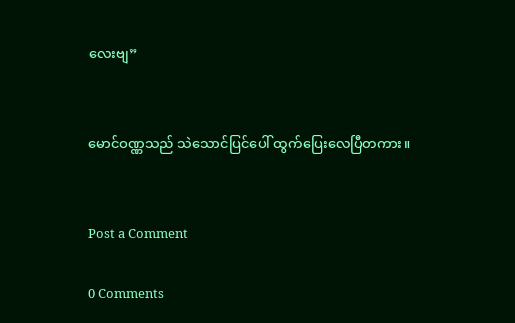လေးဗျ”


မောင်ဝဏ္ဏသည် သဲသောင်ပြင်ပေါ် ထွက်ပြေးလေပြီတကား။


Post a Comment

0 Comments